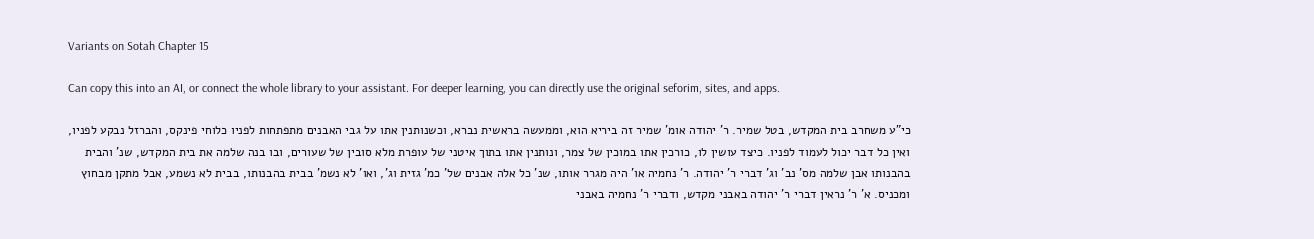Variants on Sotah Chapter 15

Can copy this into an AI, or connect the whole library to your assistant. For deeper learning, you can directly use the original seforim, sites, and apps.

כי"ע משחרב בית המקדש, בטל שמיר. ר' יהודה אומ' שמיר זה ביריא הוא, וממעשה בראשית נברא, וכשנותנין אתו על גבי האבנים מתפתחות לפניו כלוחי פינקס, והברזל נבקע לפניו, ואין כל דבר יכול לעמוד לפניו. כיצד עושין לו, כורכין אתו במוכין של צמר, ונותנין אתו בתוך איטני של עופרת מלא סובין של שעורים, ובו בנה שלמה את בית המקדש, שנ' והבית בהבנותו אבן שלמה מס' נב' וג' דברי ר' יהודה. ר' נחמיה או' היה מגרר אותו, שנ' כל אלה אבנים של' כמ' גזית וג', ואו' לא נשמ' בבית בהבנותו, בבית לא נשמע, אבל מתקן מבחוץ ומכניס. א' ר' נראין דברי ר' יהודה באבני מקדש, ודברי ר' נחמיה באבני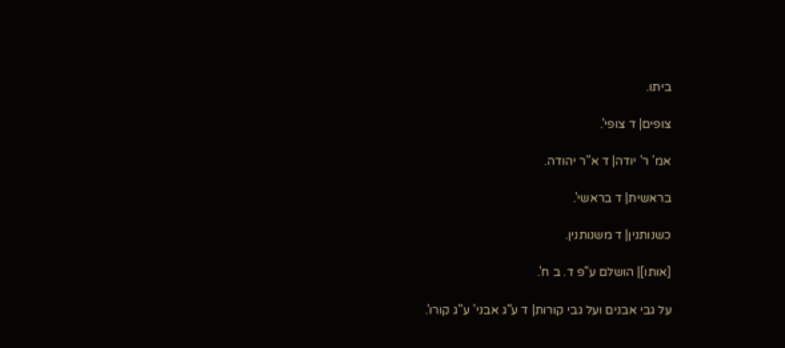ביתו.

צופים| ד צופי'.

אמ' ר' יודה| ד א"ר יהודה.

בראשית| ד בראשי'.

כשנותנין| ד משנותנין.

[אותו]| הושלם ע"פ ד. ב ח'.

על גבי אבנים ועל גבי קורות| ד ע"ג אבני' ע"ג קורו'.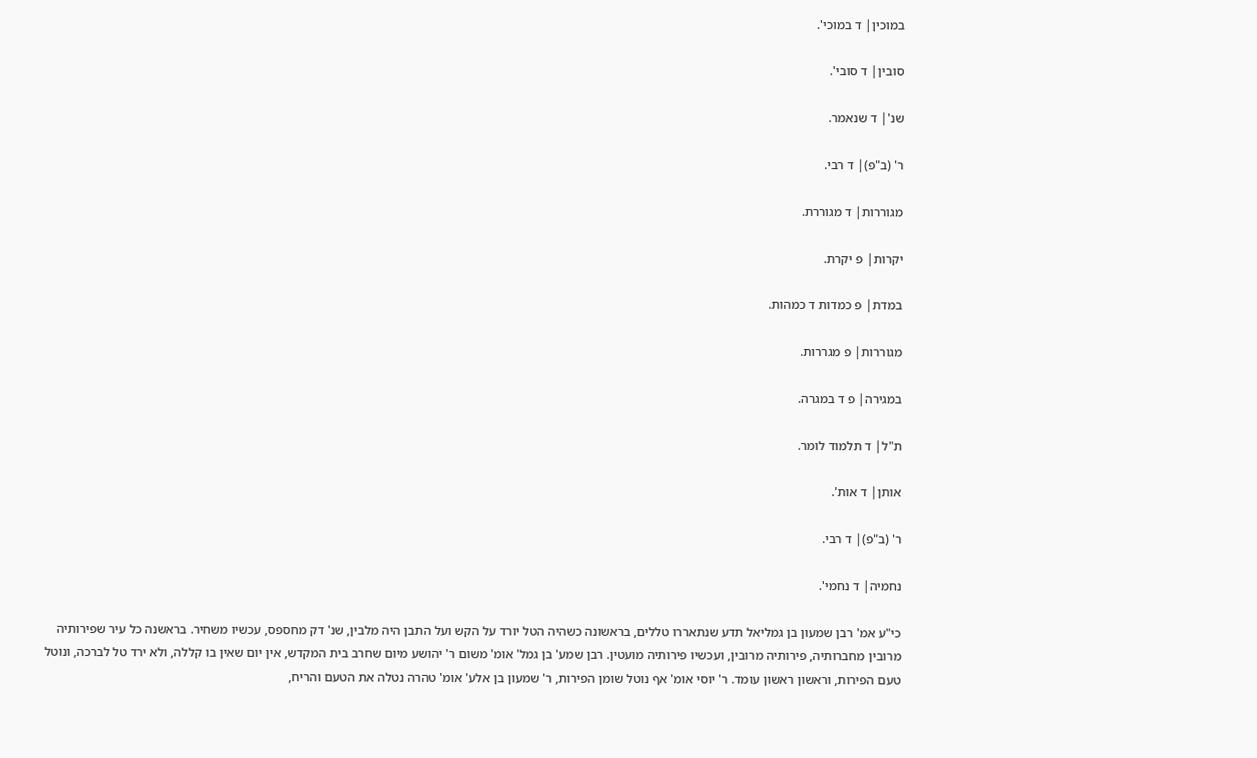במוכין| ד במוכי'.

סובין| ד סובי'.

שנ'| ד שנאמר.

ר' (ב"פ)| ד רבי.

מגוררות| ד מגוררת.

יקרות| פ יקרת.

במדת| פ כמדות ד כמהות.

מגוררות| פ מגררות.

במגירה| פ ד במגרה.

ת"ל| ד תלמוד לומר.

אותן| ד אות'.

ר' (ב"פ)| ד רבי.

נחמיה| ד נחמי'.

כי"ע אמ' רבן שמעון בן גמליאל תדע שנתאררו טללים, בראשונה כשהיה הטל יורד על הקש ועל התבן היה מלבין, שנ' דק מחספס, עכשיו משחיר. בראשנה כל עיר שפירותיה מרובין מחברותיה, פירותיה מרובין, ועכשיו פירותיה מועטין. רבן שמע' בן גמל' אומ' משום ר' יהושע מיום שחרב בית המקדש, אין יום שאין בו קללה, ולא ירד טל לברכה, ונוטל טעם הפירות, וראשון ראשון עומד. ר' יוסי אומ' אף נוטל שומן הפירות, ר' שמעון בן אלע' אומ' טהרה נטלה את הטעם והריח,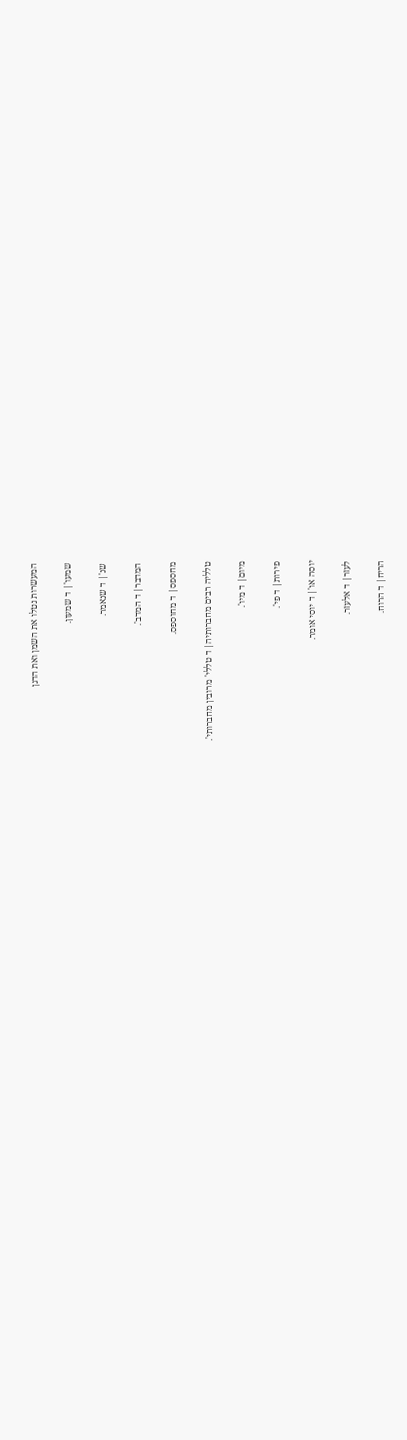המעשרות נטלו את השמן ואת הדגן

שמעו'| ד שמעון.

שנ'| ד שנאמר.

המדבר| ד המדב'.

מחספס| ד מחוספס.

טלליה רבים מחברותיה| ד טללי' מרובין מחברותי'.

מיום| ד מיו'.

פירות| ד פי'.

יוסה או'| ד יוסי אומר.

לעזר| ד אלעזר.

הריח| ד הרוח.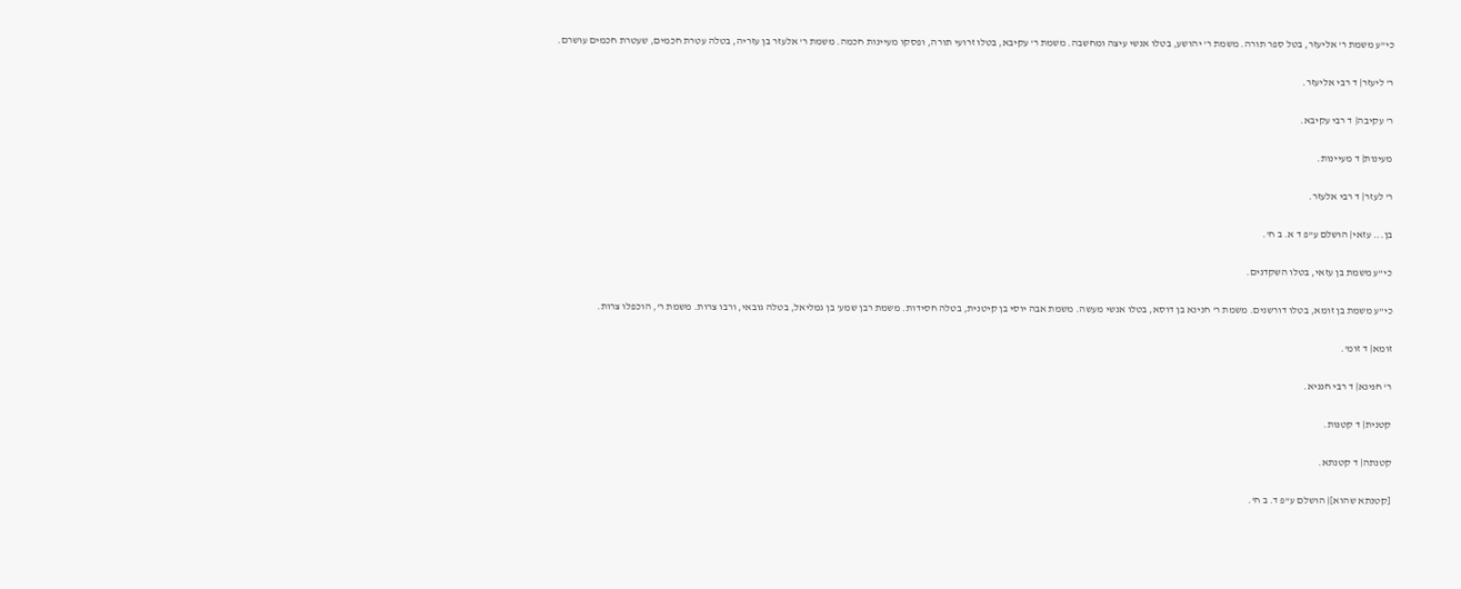כי"ע משמת ר' אליעזר, בטל ספר תורה. משמת ר' יהושע, בטלו אנשי עיצה ומחשבה. משמת ר' עקיבא, בטלו זרועי תורה, ופסקו מעיינות חכמה. משמת ר' אלעזר בן עזריה, בטלה עטרת חכמים, שעטרת חכמים עושרם.

ר' ליעזר| ד רבי אליעזר.

ר' עקיבה| ד רבי עקיבא.

מעינות| ד מעיינות.

ר' לעזר| ד רבי אלעזר.

בן... עזאי| הושלם ע"פ ד א. ב ח'.

כי"ע משמת בן עזאי, בטלו השקדנים.

כי"ע משמת בן זומא, בטלו דורשנים. משמת ר' חנינא בן דוסא, בטלו אנשי מעשה. משמת אבה יוסי בן קיטנית, בטלה חסידות. משמת רבן שמע' בן גמליאל, בטלה גובאי, ורבו צרות. משמת ר', הוכפלו צרות.

זומא| ד זומ'.

ר' חנינא| ד רבי חנניא.

קטנית| ד קטנות.

קטנתה| ד קטנתא.

[קטנתא שהוא]| הושלם ע"פ ד. ב ח'.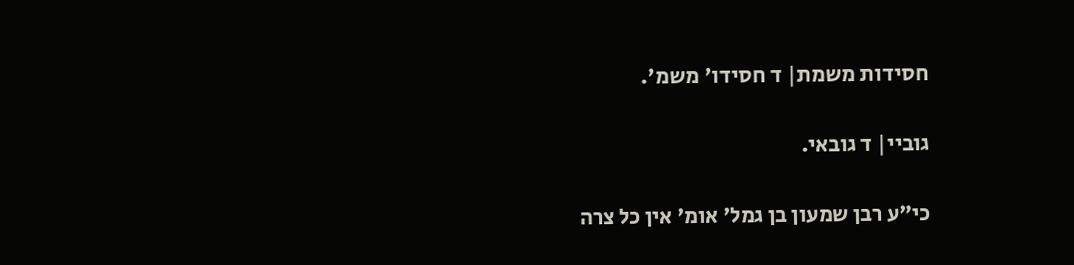חסידות משמת| ד חסידו' משמ'.

גוביי| ד גובאי.

כי"ע רבן שמעון בן גמל' אומ' אין כל צרה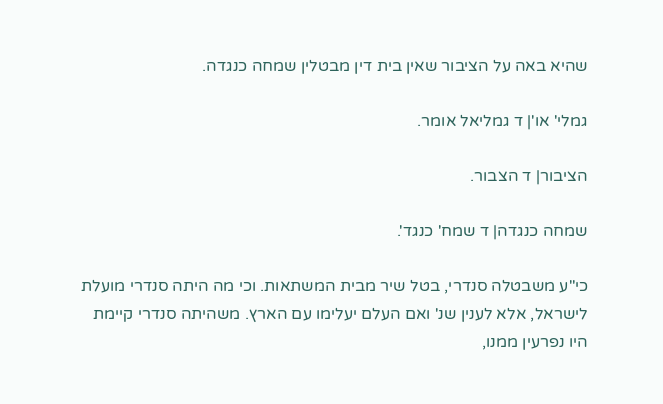שהיא באה על הציבור שאין בית דין מבטלין שמחה כנגדה.

גמלי' או'| ד גמליאל אומר.

הציבור| ד הצבור.

שמחה כנגדה| ד שמח' כנגד'.

כי"ע משבטלה סנדרי, בטל שיר מבית המשתאות. וכי מה היתה סנדרי מועלת לישראל, אלא לענין שנ' ואם העלם יעלימו עם הארץ. משהיתה סנדרי קיימת היו נפרעין ממנו,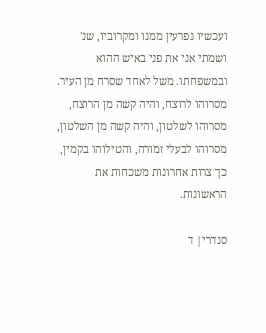ועכשיו נפרעין ממנו ומקרוביו, שנ' ושמתי אני את פני באיש ההוא ובמשפחתו. משל לאחד שסרח מן העיר. מסרוהו לרוצח, והיה קשה מן הרוצח, מסרוהו לשלטון, והיה קשה מן השלטון, מסרוהו לבעלי זמורה, והטילוהו בקמין, כך צרות אחרונות משכחות את הראשונות.

סנדרי| ד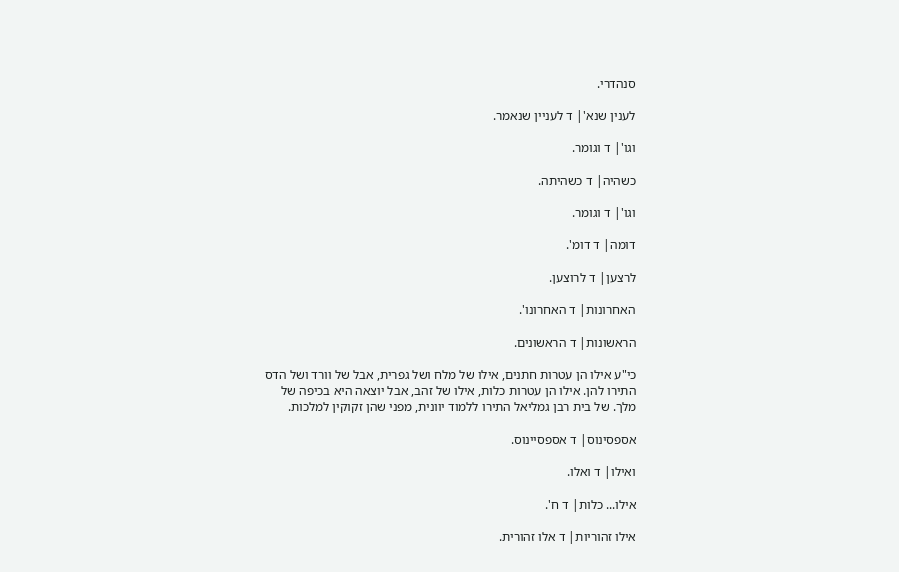סנהדרי.

לענין שנא'| ד לעניין שנאמר.

וגו'| ד וגומר.

כשהיה| ד כשהיתה.

וגו'| ד וגומר.

דומה| ד דומ'.

לרצען| ד לרוצען.

האחרונות| ד האחרונו'.

הראשונות| ד הראשונים.

כי"ע אילו הן עטרות חתנים, אילו של מלח ושל גפרית, אבל של וורד ושל הדס התירו להן. אילו הן עטרות כלות, אילו של זהב, אבל יוצאה היא בכיפה של מלך. של בית רבן גמליאל התירו ללמוד יוונית, מפני שהן זקוקין למלכות.

אספסינוס| ד אספסיינוס.

ואילו| ד ואלו.

אילו... כלות| ד ח'.

אילו זהוריות| ד אלו זהורית.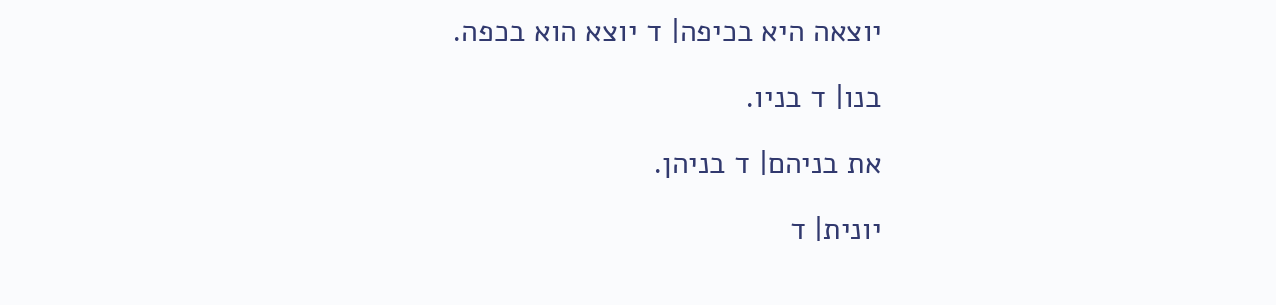יוצאה היא בכיפה| ד יוצא הוא בכפה.

בנו| ד בניו.

את בניהם| ד בניהן.

יונית| ד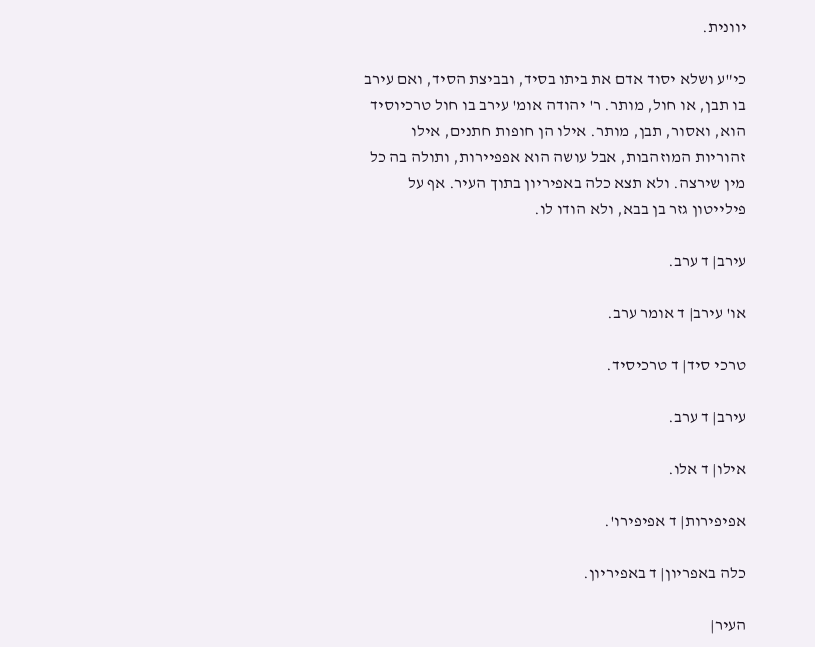יוונית.

כי"ע ושלא יסוד אדם את ביתו בסיד, ובביצת הסיד, ואם עירב בו תבן, או חול, מותר. ר' יהודה אומ' עירב בו חול טרכיוסיד הוא, ואסור, תבן, מותר. אילו הן חופות חתנים, אילו זהוריות המוזהבות, אבל עושה הוא אפפיירות, ותולה בה כל מין שירצה. ולא תצא כלה באפיריון בתוך העיר. אף על פילייטון גזר בן בבא, ולא הודו לו.

עירב| ד ערב.

או' עירב| ד אומר ערב.

טרכי סיד| ד טרכיסיד.

עירב| ד ערב.

אילו| ד אלו.

אפיפירות| ד אפיפירו'.

כלה באפריון| ד באפיריון.

העיר|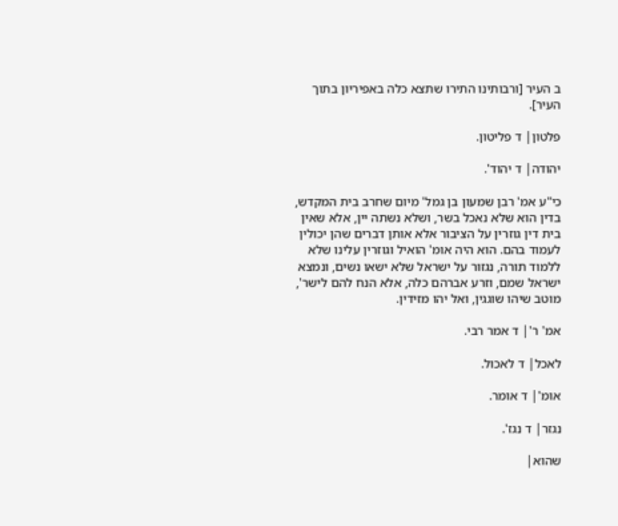ב העיר [ורבותינו התירו שתצא כלה באפיריון בתוך העיר].

פלטון| ד פליטון.

יהודה| ד יהוד'.

כי"ע אמ' רבן שמעון בן גמל' מיום שחרב בית המקדש, בדין הוא שלא נאכל בשר, ושלא נשתה יין, אלא שאין בית דין גוזרין על הציבור אלא אותן דברים שהן יכולין לעמוד בהם. הוא היה אומ' הואיל וגוזרין עלינו שלא ללמוד תורה, נגזור על ישראל שלא ישאו נשים, ונמצא ישראל שמם, וזרע אברהם כלה, אלא הנח להם לישר', מוטב שיהו שוגגין, ואל יהו מזידין.

אמ' ר'| ד אמר רבי.

לאכל| ד לאכול.

אומ'| ד אומר.

נגזר| ד נגז'.

שהוא|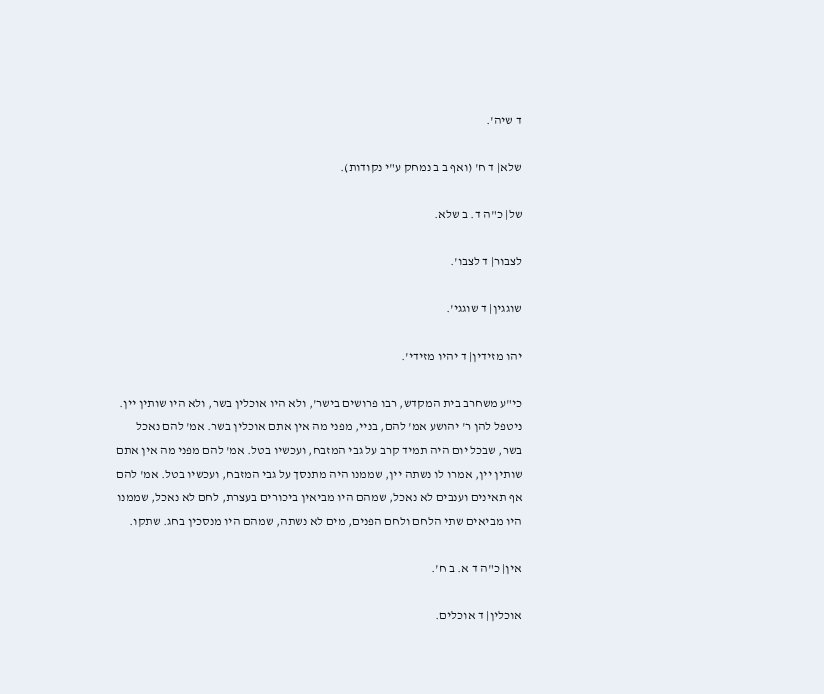ד שיה'.

שלא| ד ח' (ואף ב ב נמחק ע"י נקודות).

של| כ"ה ד. ב שלא.

לצבור| ד לצבו'.

שוגגין| ד שוגגי'.

יהו מזידין| ד יהיו מזידי'.

כי"ע משחרב בית המקדש, רבו פרושים בישר', ולא היו אוכלין בשר, ולא היו שותין יין. ניטפל להן ר' יהושע אמ' להם, בניי, מפני מה אין אתם אוכלין בשר. אמ' להם נאכל בשר, שבכל יום היה תמיד קרב על גבי המזבח, ועכשיו בטל. אמ' להם מפני מה אין אתם שותין יין, אמרו לו נשתה יין, שממנו היה מתנסך על גבי המזבח, ועכשיו בטל. אמ' להם אף תאינים וענבים לא נאכל, שמהם היו מביאין ביכורים בעצרת, לחם לא נאכל, שממנו היו מביאים שתי הלחם ולחם הפנים, מים לא נשתה, שמהם היו מנסכין בחג. שתקו.

אין| כ"ה ד א. ב ח'.

אוכלין| ד אוכלים.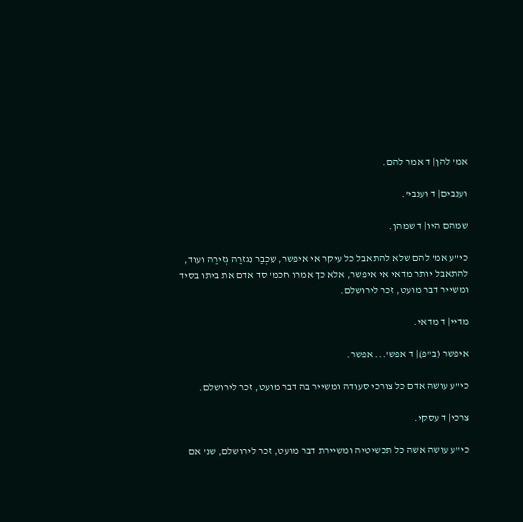אמ' להן| ד אמר להם.

וענבים| ד וענבי'.

שמהם היו| ד שמהן.

כי"ע אמ' להם שלא להתאבל כל עיקר אי איפשר, שֵכְבַר נִגזרַה גְזירַה ועוד, להתאבל יותר מדאי אי איפשר, אלא כך אמרו חכמ' סד אדם את ביתו בסיד ומשייר דבר מועט, זכר לירושלם.

מדיי| ד מדאי.

איפשר (ב"פ)| ד אפש'... אפשר.

כי"ע עושה אדם כל צורכי סעודה ומשייר בה דבר מועט, זכר לירושלם.

צרכי| ד עסקי.

כי"ע עושה אשה כל תכשיטיה ומשיירת דבר מועט, זכר לירושלם, שנ' אם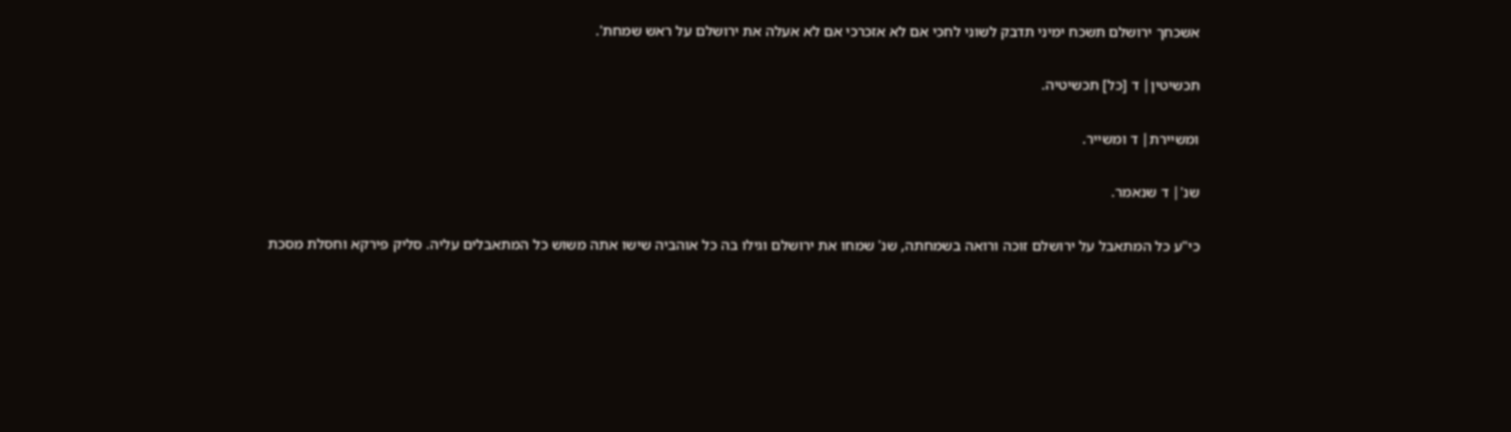אשכחך ירושלם תשכח ימיני תדבק לשוני לחכי אם לא אזכרכי אם לא אעלה את ירושלם על ראש שמחת'.

תכשיטין| ד [כל] תכשיטיה.

ומשיירת| ד ומשייר.

שנ'| ד שנאמר.

כי"ע כל המתאבל על ירושלם זוכה ורואה בשמחתה, שנ' שמחו את ירושלם וגילו בה כל אוהביה שישו אתה משוש כל המתאבלים עליה. סליק פירקא וחסלת מסכת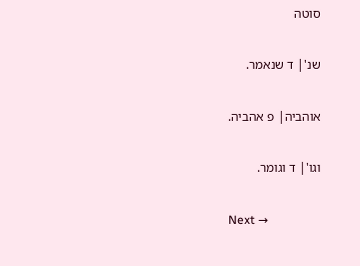סוטה

שנ'| ד שנאמר.

אוהביה| פ אהביה.

וגו'| ד וגומר.

Next →